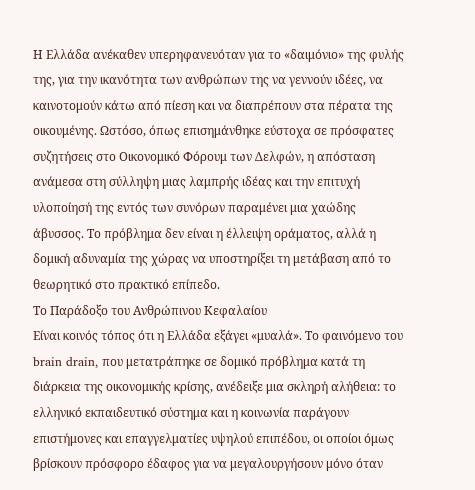Η Ελλάδα ανέκαθεν υπερηφανευόταν για το «δαιμόνιο» της φυλής της, για την ικανότητα των ανθρώπων της να γεννούν ιδέες, να καινοτομούν κάτω από πίεση και να διαπρέπουν στα πέρατα της οικουμένης. Ωστόσο, όπως επισημάνθηκε εύστοχα σε πρόσφατες συζητήσεις στο Οικονομικό Φόρουμ των Δελφών, η απόσταση ανάμεσα στη σύλληψη μιας λαμπρής ιδέας και την επιτυχή υλοποίησή της εντός των συνόρων παραμένει μια χαώδης άβυσσος. Το πρόβλημα δεν είναι η έλλειψη οράματος, αλλά η δομική αδυναμία της χώρας να υποστηρίξει τη μετάβαση από το θεωρητικό στο πρακτικό επίπεδο.
Το Παράδοξο του Ανθρώπινου Κεφαλαίου
Είναι κοινός τόπος ότι η Ελλάδα εξάγει «μυαλά». Το φαινόμενο του brain drain, που μετατράπηκε σε δομικό πρόβλημα κατά τη διάρκεια της οικονομικής κρίσης, ανέδειξε μια σκληρή αλήθεια: το ελληνικό εκπαιδευτικό σύστημα και η κοινωνία παράγουν επιστήμονες και επαγγελματίες υψηλού επιπέδου, οι οποίοι όμως βρίσκουν πρόσφορο έδαφος για να μεγαλουργήσουν μόνο όταν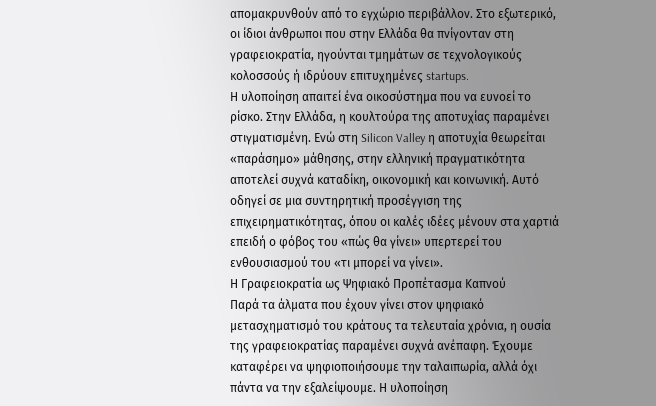απομακρυνθούν από το εγχώριο περιβάλλον. Στο εξωτερικό, οι ίδιοι άνθρωποι που στην Ελλάδα θα πνίγονταν στη γραφειοκρατία, ηγούνται τμημάτων σε τεχνολογικούς κολοσσούς ή ιδρύουν επιτυχημένες startups.
Η υλοποίηση απαιτεί ένα οικοσύστημα που να ευνοεί το ρίσκο. Στην Ελλάδα, η κουλτούρα της αποτυχίας παραμένει στιγματισμένη. Ενώ στη Silicon Valley η αποτυχία θεωρείται «παράσημο» μάθησης, στην ελληνική πραγματικότητα αποτελεί συχνά καταδίκη, οικονομική και κοινωνική. Αυτό οδηγεί σε μια συντηρητική προσέγγιση της επιχειρηματικότητας, όπου οι καλές ιδέες μένουν στα χαρτιά επειδή ο φόβος του «πώς θα γίνει» υπερτερεί του ενθουσιασμού του «τι μπορεί να γίνει».
Η Γραφειοκρατία ως Ψηφιακό Προπέτασμα Καπνού
Παρά τα άλματα που έχουν γίνει στον ψηφιακό μετασχηματισμό του κράτους τα τελευταία χρόνια, η ουσία της γραφειοκρατίας παραμένει συχνά ανέπαφη. Έχουμε καταφέρει να ψηφιοποιήσουμε την ταλαιπωρία, αλλά όχι πάντα να την εξαλείψουμε. Η υλοποίηση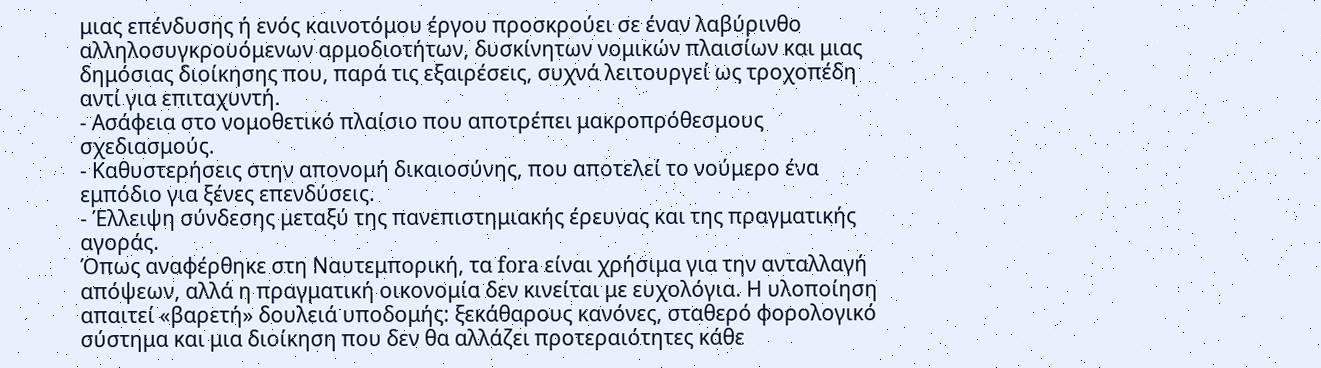μιας επένδυσης ή ενός καινοτόμου έργου προσκρούει σε έναν λαβύρινθο αλληλοσυγκρουόμενων αρμοδιοτήτων, δυσκίνητων νομικών πλαισίων και μιας δημόσιας διοίκησης που, παρά τις εξαιρέσεις, συχνά λειτουργεί ως τροχοπέδη αντί για επιταχυντή.
- Ασάφεια στο νομοθετικό πλαίσιο που αποτρέπει μακροπρόθεσμους σχεδιασμούς.
- Καθυστερήσεις στην απονομή δικαιοσύνης, που αποτελεί το νούμερο ένα εμπόδιο για ξένες επενδύσεις.
- Έλλειψη σύνδεσης μεταξύ της πανεπιστημιακής έρευνας και της πραγματικής αγοράς.
Όπως αναφέρθηκε στη Ναυτεμπορική, τα fora είναι χρήσιμα για την ανταλλαγή απόψεων, αλλά η πραγματική οικονομία δεν κινείται με ευχολόγια. Η υλοποίηση απαιτεί «βαρετή» δουλειά υποδομής: ξεκάθαρους κανόνες, σταθερό φορολογικό σύστημα και μια διοίκηση που δεν θα αλλάζει προτεραιότητες κάθε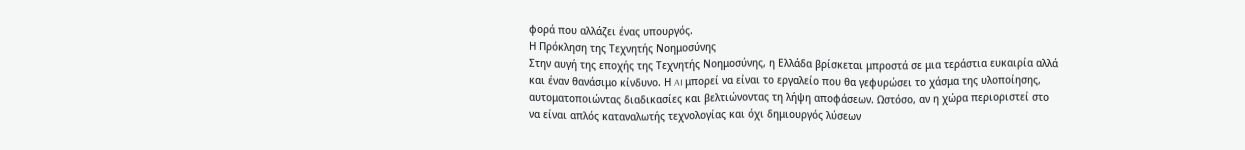φορά που αλλάζει ένας υπουργός.
Η Πρόκληση της Τεχνητής Νοημοσύνης
Στην αυγή της εποχής της Τεχνητής Νοημοσύνης, η Ελλάδα βρίσκεται μπροστά σε μια τεράστια ευκαιρία αλλά και έναν θανάσιμο κίνδυνο. Η AI μπορεί να είναι το εργαλείο που θα γεφυρώσει το χάσμα της υλοποίησης, αυτοματοποιώντας διαδικασίες και βελτιώνοντας τη λήψη αποφάσεων. Ωστόσο, αν η χώρα περιοριστεί στο να είναι απλός καταναλωτής τεχνολογίας και όχι δημιουργός λύσεων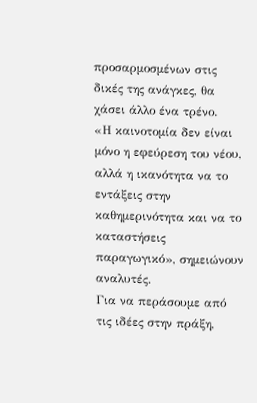προσαρμοσμένων στις δικές της ανάγκες, θα χάσει άλλο ένα τρένο.
«Η καινοτομία δεν είναι μόνο η εφεύρεση του νέου, αλλά η ικανότητα να το εντάξεις στην καθημερινότητα και να το καταστήσεις παραγωγικό», σημειώνουν αναλυτές.
Για να περάσουμε από τις ιδέες στην πράξη,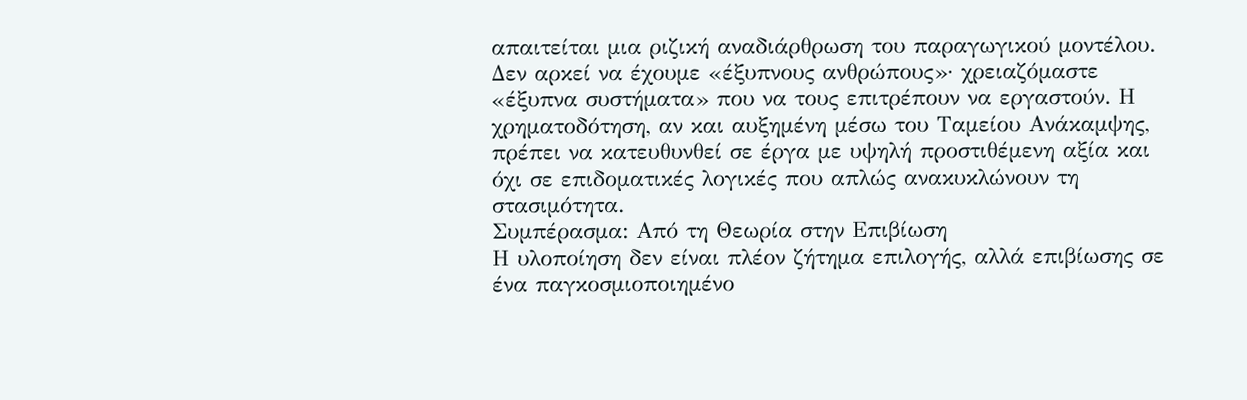απαιτείται μια ριζική αναδιάρθρωση του παραγωγικού μοντέλου. Δεν αρκεί να έχουμε «έξυπνους ανθρώπους»· χρειαζόμαστε «έξυπνα συστήματα» που να τους επιτρέπουν να εργαστούν. Η χρηματοδότηση, αν και αυξημένη μέσω του Ταμείου Ανάκαμψης, πρέπει να κατευθυνθεί σε έργα με υψηλή προστιθέμενη αξία και όχι σε επιδοματικές λογικές που απλώς ανακυκλώνουν τη στασιμότητα.
Συμπέρασμα: Από τη Θεωρία στην Επιβίωση
Η υλοποίηση δεν είναι πλέον ζήτημα επιλογής, αλλά επιβίωσης σε ένα παγκοσμιοποιημένο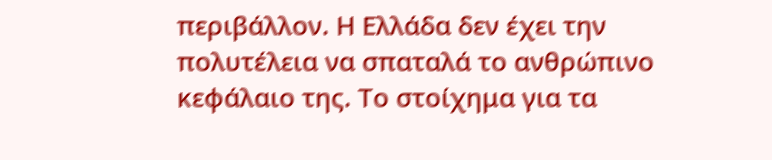περιβάλλον. Η Ελλάδα δεν έχει την πολυτέλεια να σπαταλά το ανθρώπινο κεφάλαιο της. Το στοίχημα για τα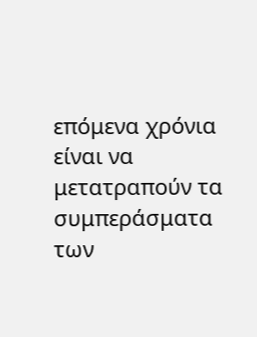επόμενα χρόνια είναι να μετατραπούν τα συμπεράσματα των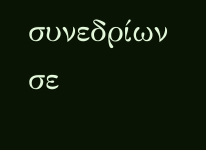συνεδρίων σε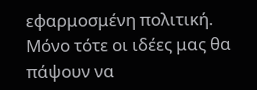εφαρμοσμένη πολιτική. Μόνο τότε οι ιδέες μας θα πάψουν να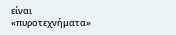είναι «πυροτεχνήματα»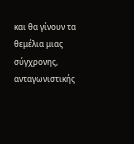και θα γίνουν τα θεμέλια μιας σύγχρονης, ανταγωνιστικής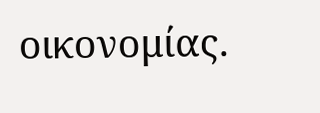οικονομίας.